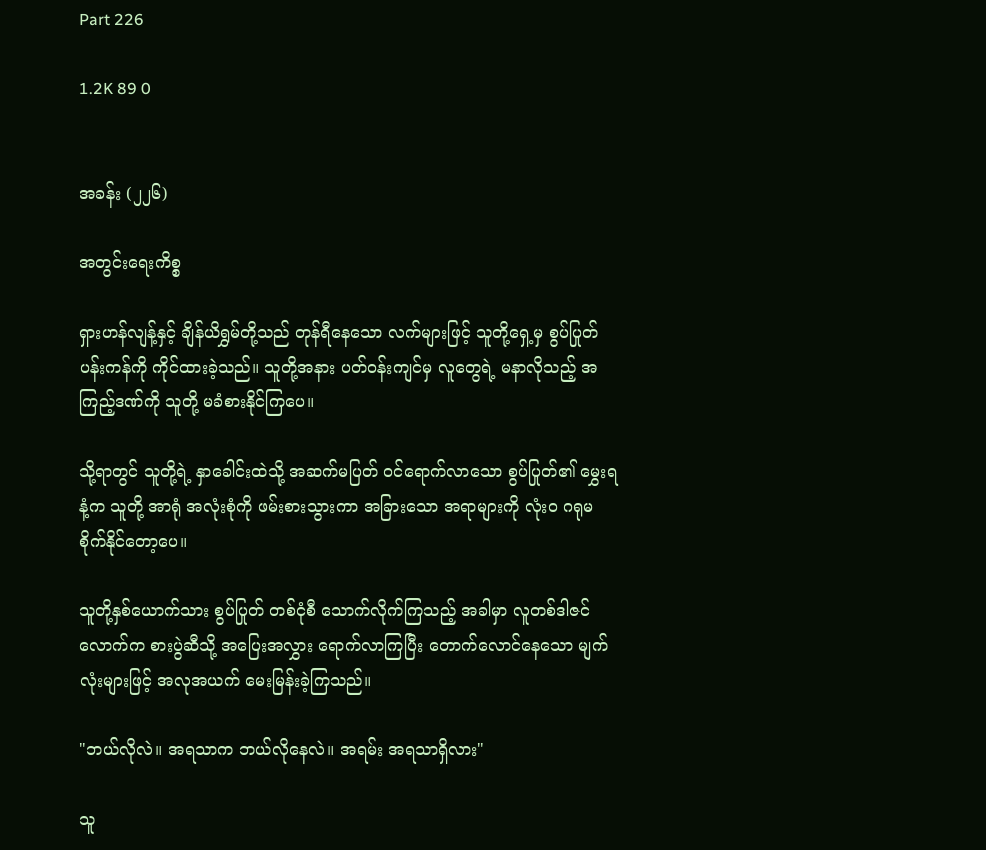Part 226

1.2K 89 0


အခန်း (၂၂၆)

အတွင်းရေးကိစ္စ

ရှားဟန်လျန့်နှင့် ချိန်ယိရွှမ်တို့သည် တုန်ရီနေသော လက်များဖြင့် သူတို့ရှေ့မှ စွပ်ပြုတ်ပန်းကန်ကို ကိုင်ထားခဲ့သည်။ သူတို့အနား ပတ်ဝန်းကျင်မှ လူတွေရဲ့ မနာလိုသည့် အကြည့်ဒဏ်ကို သူတို့ မခံစားနိုင်ကြပေ။

သို့ရာတွင် သူတို့ရဲ့ နှာခေါင်းထဲသို့ အဆက်မပြတ် ဝင်ရောက်လာသော စွပ်ပြုတ်၏ မွှေးရနံ့က သူတို့ အာရုံ အလုံးစုံကို ဖမ်းစားသွားကာ အခြားသော အရာများကို လုံးဝ ဂရုမစိုက်နိုင်တော့ပေ။

သူတို့နှစ်ယောက်သား စွပ်ပြုတ် တစ်ငုံစီ သောက်လိုက်ကြသည့် အခါမှာ လူတစ်ဒါဇင်လောက်က စားပွဲဆီသို့ အပြေးအလွှား ရောက်လာကြပြီး တောက်လောင်နေသော မျက်လုံးများဖြင့် အလုအယက် မေးမြန်းခဲ့ကြသည်။

"ဘယ်လိုလဲ။ အရသာက ဘယ်လိုနေလဲ။ အရမ်း အရသာရှိလား"

သူ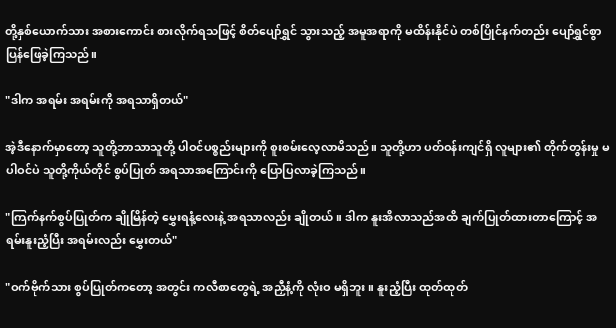တို့နှစ်ယောက်သား အစားကောင်း စားလိုက်ရသဖြင့် စိတ်ပျော်ရွှင် သွားသည့် အမူအရာကို မထိန်းနိုင်ပဲ တစ်ပြိုင်နက်တည်း ပျော်ရွှင်စွာ ပြန်ဖြေခဲ့ကြသည်။

"ဒါက အရမ်း အရမ်းကို အရသာရှိတယ်"

အဲ့ဒီနောက်မှာ‌တော့ သူတို့ဘာသာသူတို့ ပါဝင်ပစ္စည်းများကို စူးစမ်းလေ့လာမိသည်။ သူတို့ဟာ ပတ်ဝန်းကျင်ရှိ လူများ၏ တိုက်တွန်းမှု မပါဝင်ပဲ သူတို့ကိုယ်တိုင် စွပ်ပြုတ် အရသာအကြောင်းကို ပြောပြလာခဲ့ကြသည်။

"ကြက်နက်စွပ်ပြုတ်က ချိုမြိန်တဲ့ မွှေးရနံ့လေးနဲ့ အရသာလည်း ချိုတယ်။ ဒါက နူးအိလာသည်အထိ ချက်ပြုတ်ထားတာကြောင့် အရမ်းနူးညံ့ပြီး အရမ်းလည်း မွှေးတယ်"

"ဝက်ဗိုက်သား စွပ်ပြုတ်ကတော့ အတွင်း ကလီစာတွေရဲ့ အညှီနံ့ကို လုံးဝ မရှိဘူး။ နူးညံ့ပြီး ထုတ်ထုတ်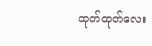ထုတ်ထုတ်လေး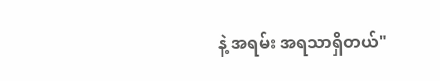နဲ့ အရမ်း အရသာရှိတယ်"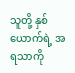သူတို့ နှစ်ယောက်ရဲ့ အရသာကို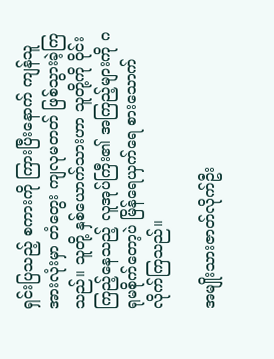ရှင်းပြသည့် စကားကို ကြားပြီးနောက် ကျန်သူ အားလုံးမှာ တံတွေး ကျလုမတတ် ဖြစ်သွားခဲ့ကြသည်။ သူတို့ နှစ်ယောက်သားဟာ သူတို့ကို ဝိုင်းကြည့်နေသည့် လူအုပ်ကြီး၏ အကြည့်များကို ဂရုမစိုက်တော့ပဲ မြိန်ရေယှက်ရေ စားသောက် လိုက်ကြသည်။

အမျိုးသားဇာတ်လိုက်ဦး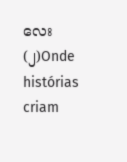လေး (၂)Onde histórias criam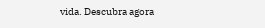vida. Descubra agora